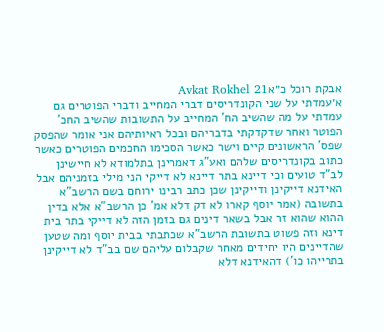אבקת רוכל כ״אAvkat Rokhel 21
א׳עמדתי על שני הקונדריסים דברי המחייב ודברי הפוטרים גם עמדתי על מה שהשיב הח' המחייב על התשובות שהשיב החכ' הפוטר ואחר שדקדקתי בדבריהם ובכל ראיותיהם אני אומר שהפסק שפס' הראשונים קיים וישר כאשר הסכימו החכמים הפוטרים כאשר כתוב בקונדריסים שלהם ואע"ג דאמרינן בתלמודא לא חיישינן לב"ד טועים וכי דיינא בתר דיינא לא דייקי הני מילי בזמניהם אבל האידנא דייקינן ודייקינן שכן כתב רבינו ירוחם בשם הרשב"א בתשובה (אמר יוסף קארו לא דק דלא אמ' כן הרשב"א אלא בדין ההוא שהוא זר אבל בשאר דינים גם בזמן הזה לא דייקי בתר בית דינא וזה פשוט בתשובת הרשב"א שכתבתי בבית יוסף ומה שטען שהדיינים היו יחידים מאחר שקבלום עליהם שם בב"ד לא דייקינן בתרייהו כו') דהאידנא דלא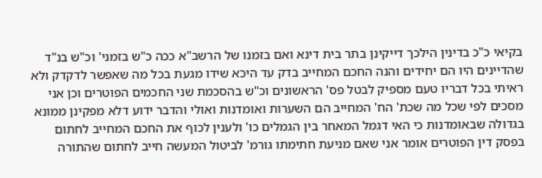בקיאי כ"כ בדינין הילכך דייקינן בתר בית דינא ואם בזמנו של הרשב"א ככה כ"ש בזמני' וכ"ש בנ"ד שהדיינים היו הם יחידים והנה החכם המחייב בדק עד היכא שידו מגעת בכל מה שאפשר לדקדק ולא ראיתי בכל דבריו טעם מספיק לבטל פס' הראשונים וכ"ש בהסכמת שני החכמים הפוטרים וכן אני מסכים לפי שכל מה שכת' הח' המחייב הם השערות ואומדנות ואולי והדבר ידוע דלא מפקינן ממונא בגדולה שבאומדנות כי האי דגמל המאחר בין הגמלים כו' ולענין לכוף את החכם המחייב לחתום בפסק דין הפוטרים אומר אני שאם מניעת חתימתו גורמ' לביטול המעשה חייב לחתום שהתורה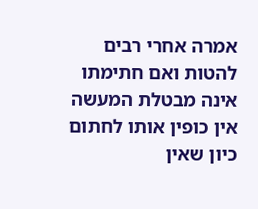אמרה אחרי רבים להטות ואם חתימתו אינה מבטלת המעשה אין כופין אותו לחתום כיון שאין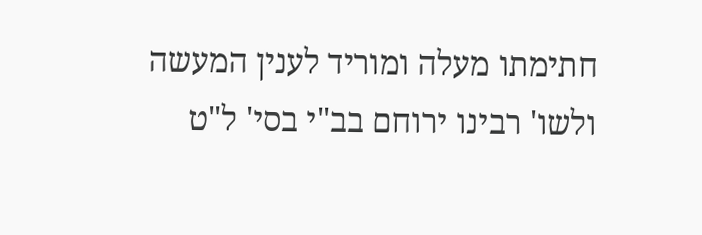חתימתו מעלה ומוריד לענין המעשה ולשו' רבינו ירוחם בב"י בסי' ל"ט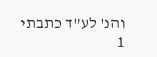והנ' לע"ד כתבתי
1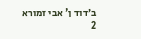ב׳דוד ן' אבי זמורא
2